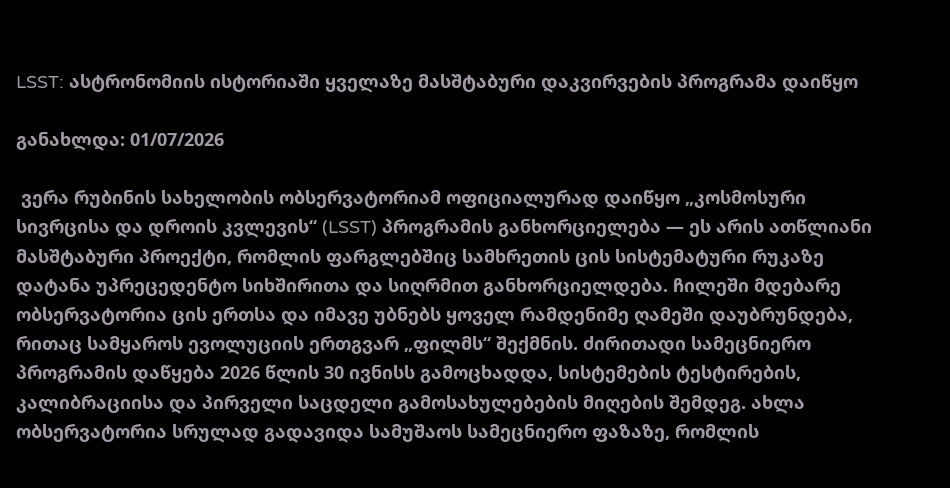LSST: ასტრონომიის ისტორიაში ყველაზე მასშტაბური დაკვირვების პროგრამა დაიწყო

განახლდა: 01/07/2026

 ვერა რუბინის სახელობის ობსერვატორიამ ოფიციალურად დაიწყო „კოსმოსური სივრცისა და დროის კვლევის“ (LSST) პროგრამის განხორციელება — ეს არის ათწლიანი მასშტაბური პროექტი, რომლის ფარგლებშიც სამხრეთის ცის სისტემატური რუკაზე დატანა უპრეცედენტო სიხშირითა და სიღრმით განხორციელდება. ჩილეში მდებარე ობსერვატორია ცის ერთსა და იმავე უბნებს ყოველ რამდენიმე ღამეში დაუბრუნდება, რითაც სამყაროს ევოლუციის ერთგვარ „ფილმს“ შექმნის. ძირითადი სამეცნიერო პროგრამის დაწყება 2026 წლის 30 ივნისს გამოცხადდა, სისტემების ტესტირების, კალიბრაციისა და პირველი საცდელი გამოსახულებების მიღების შემდეგ. ახლა ობსერვატორია სრულად გადავიდა სამუშაოს სამეცნიერო ფაზაზე, რომლის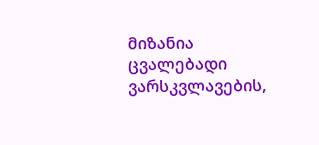მიზანია ცვალებადი ვარსკვლავების,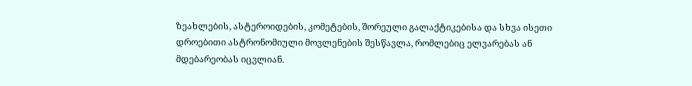ზეახლების, ასტეროიდების, კომეტების, შორეული გალაქტიკებისა და სხვა ისეთი დროებითი ასტრონომიული მოვლენების შესწავლა, რომლებიც ელვარებას ან მდებარეობას იცვლიან.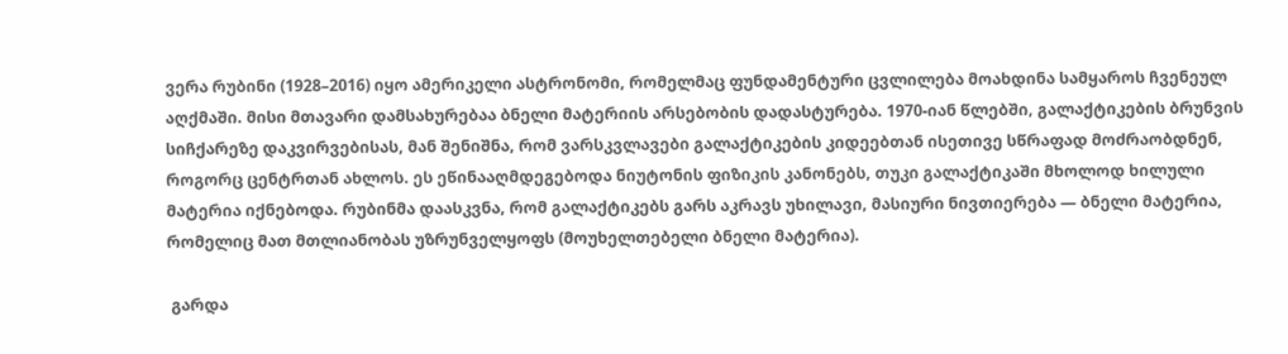ვერა რუბინი (1928–2016) იყო ამერიკელი ასტრონომი, რომელმაც ფუნდამენტური ცვლილება მოახდინა სამყაროს ჩვენეულ აღქმაში. მისი მთავარი დამსახურებაა ბნელი მატერიის არსებობის დადასტურება. 1970-იან წლებში, გალაქტიკების ბრუნვის სიჩქარეზე დაკვირვებისას, მან შენიშნა, რომ ვარსკვლავები გალაქტიკების კიდეებთან ისეთივე სწრაფად მოძრაობდნენ, როგორც ცენტრთან ახლოს. ეს ეწინააღმდეგებოდა ნიუტონის ფიზიკის კანონებს, თუკი გალაქტიკაში მხოლოდ ხილული მატერია იქნებოდა. რუბინმა დაასკვნა, რომ გალაქტიკებს გარს აკრავს უხილავი, მასიური ნივთიერება — ბნელი მატერია, რომელიც მათ მთლიანობას უზრუნველყოფს (მოუხელთებელი ბნელი მატერია).

 გარდა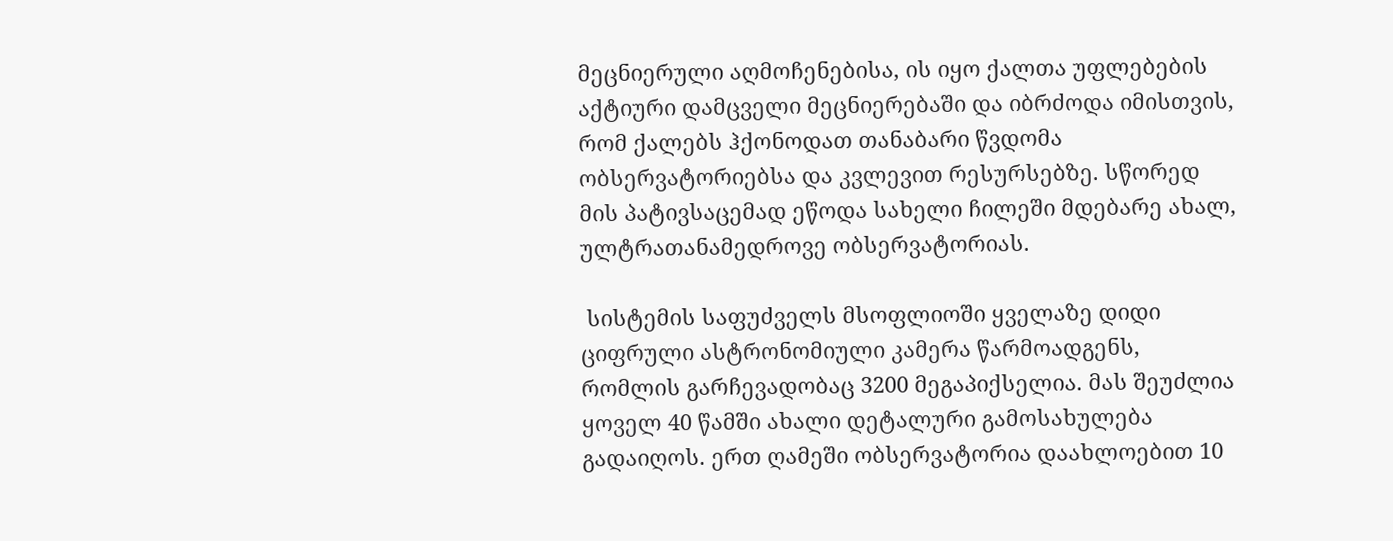მეცნიერული აღმოჩენებისა, ის იყო ქალთა უფლებების აქტიური დამცველი მეცნიერებაში და იბრძოდა იმისთვის, რომ ქალებს ჰქონოდათ თანაბარი წვდომა ობსერვატორიებსა და კვლევით რესურსებზე. სწორედ მის პატივსაცემად ეწოდა სახელი ჩილეში მდებარე ახალ, ულტრათანამედროვე ობსერვატორიას.

 სისტემის საფუძველს მსოფლიოში ყველაზე დიდი ციფრული ასტრონომიული კამერა წარმოადგენს, რომლის გარჩევადობაც 3200 მეგაპიქსელია. მას შეუძლია ყოველ 40 წამში ახალი დეტალური გამოსახულება გადაიღოს. ერთ ღამეში ობსერვატორია დაახლოებით 10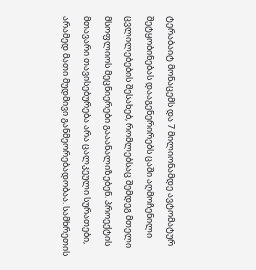ტერაბაიტ მონაცემს და 7 მილიონამდე ავტომატურ შეტყობინებას დააგენერირებს ცაში აღმოჩენილი ცვლილებების შესახებ, რომლებსაც შემდეგ მთელი მსოფლიოს მეცნიერები გააანალიზებენ. პროექტის მთავარი თავისებურება არა ცალკეული სურათები, არამედ მათი მუდმივი განმეორებადობაა. სამხრეთის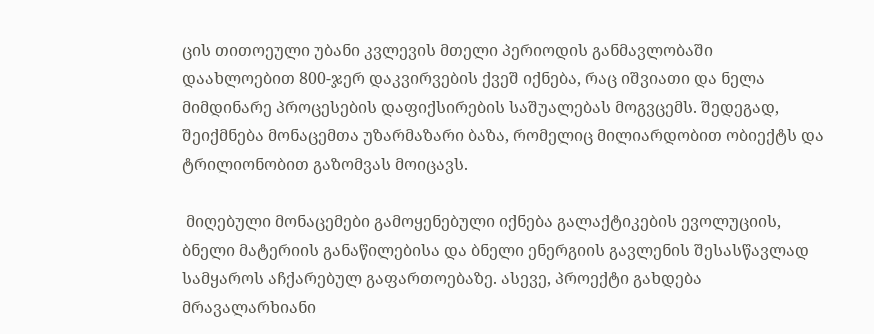ცის თითოეული უბანი კვლევის მთელი პერიოდის განმავლობაში დაახლოებით 800-ჯერ დაკვირვების ქვეშ იქნება, რაც იშვიათი და ნელა მიმდინარე პროცესების დაფიქსირების საშუალებას მოგვცემს. შედეგად, შეიქმნება მონაცემთა უზარმაზარი ბაზა, რომელიც მილიარდობით ობიექტს და ტრილიონობით გაზომვას მოიცავს.

 მიღებული მონაცემები გამოყენებული იქნება გალაქტიკების ევოლუციის, ბნელი მატერიის განაწილებისა და ბნელი ენერგიის გავლენის შესასწავლად სამყაროს აჩქარებულ გაფართოებაზე. ასევე, პროექტი გახდება მრავალარხიანი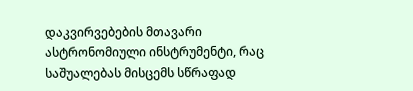დაკვირვებების მთავარი ასტრონომიული ინსტრუმენტი, რაც საშუალებას მისცემს სწრაფად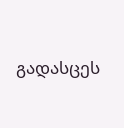გადასცეს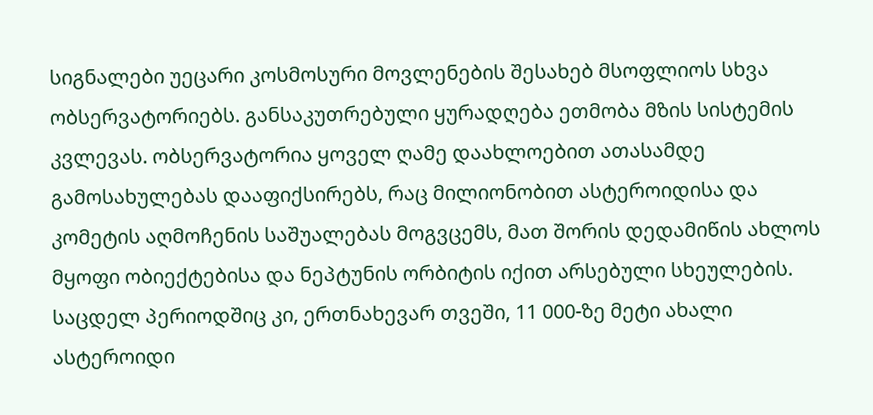სიგნალები უეცარი კოსმოსური მოვლენების შესახებ მსოფლიოს სხვა ობსერვატორიებს. განსაკუთრებული ყურადღება ეთმობა მზის სისტემის კვლევას. ობსერვატორია ყოველ ღამე დაახლოებით ათასამდე გამოსახულებას დააფიქსირებს, რაც მილიონობით ასტეროიდისა და კომეტის აღმოჩენის საშუალებას მოგვცემს, მათ შორის დედამიწის ახლოს მყოფი ობიექტებისა და ნეპტუნის ორბიტის იქით არსებული სხეულების. საცდელ პერიოდშიც კი, ერთნახევარ თვეში, 11 000-ზე მეტი ახალი ასტეროიდი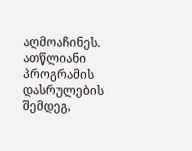აღმოაჩინეს. ათწლიანი პროგრამის დასრულების შემდეგ,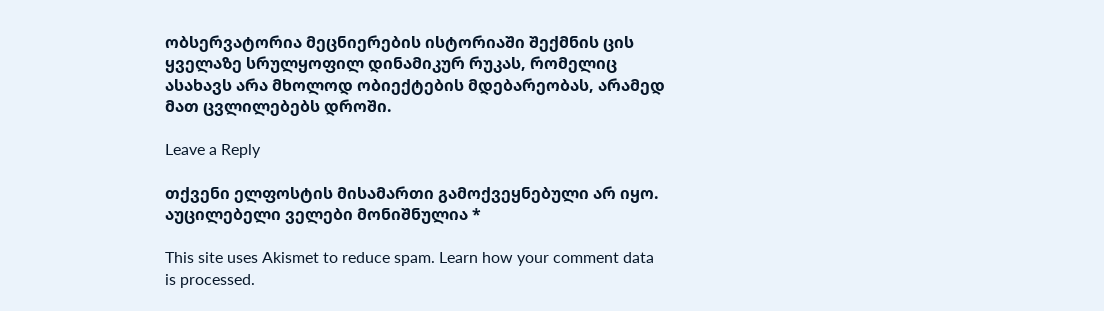ობსერვატორია მეცნიერების ისტორიაში შექმნის ცის ყველაზე სრულყოფილ დინამიკურ რუკას, რომელიც ასახავს არა მხოლოდ ობიექტების მდებარეობას, არამედ მათ ცვლილებებს დროში.

Leave a Reply

თქვენი ელფოსტის მისამართი გამოქვეყნებული არ იყო. აუცილებელი ველები მონიშნულია *

This site uses Akismet to reduce spam. Learn how your comment data is processed.